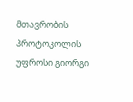მთავრობის პროტოკოლის უფროსი გიორგი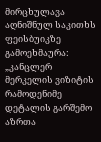მირცხულავა აღნიშნულ საკითხს ფეისბუიკზე გამოეხმაურა:
„კანცლერ მერკელის ვიზიტის რამოდენიმე დეტალის გარშემო აზრთა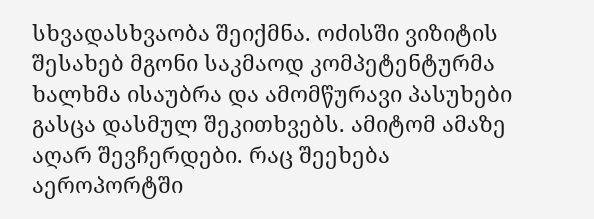სხვადასხვაობა შეიქმნა. ოძისში ვიზიტის შესახებ მგონი საკმაოდ კომპეტენტურმა ხალხმა ისაუბრა და ამომწურავი პასუხები გასცა დასმულ შეკითხვებს. ამიტომ ამაზე აღარ შევჩერდები. რაც შეეხება აეროპორტში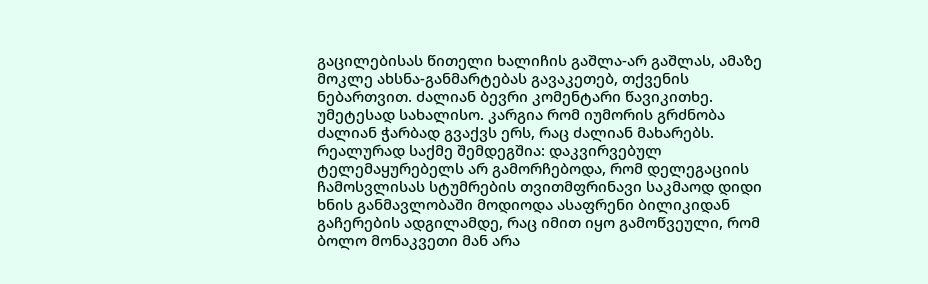გაცილებისას წითელი ხალიჩის გაშლა-არ გაშლას, ამაზე მოკლე ახსნა-განმარტებას გავაკეთებ, თქვენის ნებართვით. ძალიან ბევრი კომენტარი წავიკითხე. უმეტესად სახალისო. კარგია რომ იუმორის გრძნობა ძალიან ჭარბად გვაქვს ერს, რაც ძალიან მახარებს. რეალურად საქმე შემდეგშია: დაკვირვებულ ტელემაყურებელს არ გამორჩებოდა, რომ დელეგაციის ჩამოსვლისას სტუმრების თვითმფრინავი საკმაოდ დიდი ხნის განმავლობაში მოდიოდა ასაფრენი ბილიკიდან გაჩერების ადგილამდე, რაც იმით იყო გამოწვეული, რომ ბოლო მონაკვეთი მან არა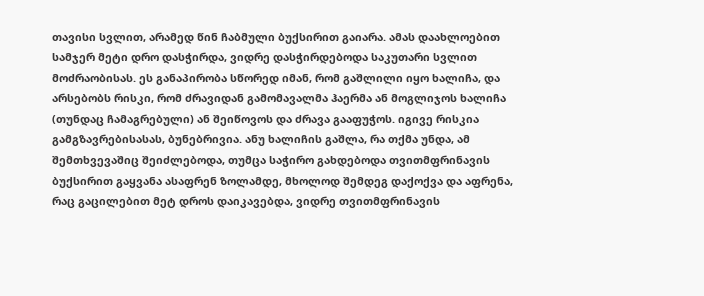თავისი სვლით, არამედ წინ ჩაბმული ბუქსირით გაიარა. ამას დაახლოებით სამჯერ მეტი დრო დასჭირდა, ვიდრე დასჭირდებოდა საკუთარი სვლით მოძრაობისას. ეს განაპირობა სწორედ იმან, რომ გაშლილი იყო ხალიჩა, და არსებობს რისკი, რომ ძრავიდან გამომავალმა ჰაერმა ან მოგლიჯოს ხალიჩა (თუნდაც ჩამაგრებული) ან შეიწოვოს და ძრავა გააფუჭოს. იგივე რისკია გამგზავრებისასას, ბუნებრივია. ანუ ხალიჩის გაშლა, რა თქმა უნდა, ამ შემთხვევაშიც შეიძლებოდა, თუმცა საჭირო გახდებოდა თვითმფრინავის ბუქსირით გაყვანა ასაფრენ ზოლამდე, მხოლოდ შემდეგ დაქოქვა და აფრენა, რაც გაცილებით მეტ დროს დაიკავებდა, ვიდრე თვითმფრინავის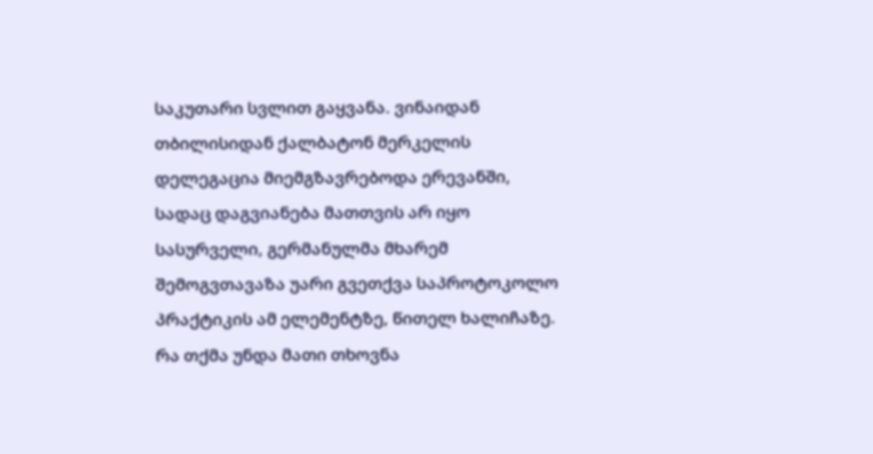საკუთარი სვლით გაყვანა. ვინაიდან თბილისიდან ქალბატონ მერკელის დელეგაცია მიემგზავრებოდა ერევანში, სადაც დაგვიანება მათთვის არ იყო სასურველი, გერმანულმა მხარემ შემოგვთავაზა უარი გვეთქვა საპროტოკოლო პრაქტიკის ამ ელემენტზე, წითელ ხალიჩაზე. რა თქმა უნდა მათი თხოვნა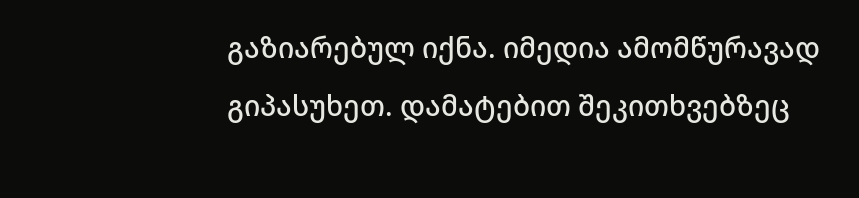გაზიარებულ იქნა. იმედია ამომწურავად გიპასუხეთ. დამატებით შეკითხვებზეც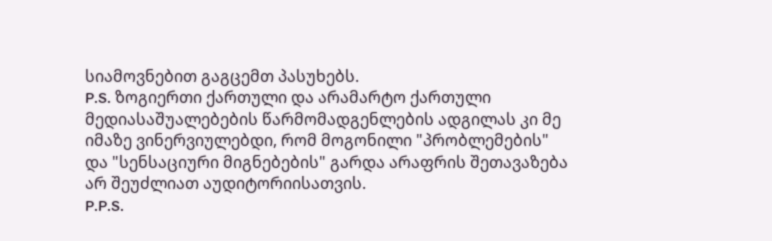სიამოვნებით გაგცემთ პასუხებს.
P.S. ზოგიერთი ქართული და არამარტო ქართული მედიასაშუალებების წარმომადგენლების ადგილას კი მე იმაზე ვინერვიულებდი, რომ მოგონილი "პრობლემების" და "სენსაციური მიგნებების" გარდა არაფრის შეთავაზება არ შეუძლიათ აუდიტორიისათვის.
P.P.S.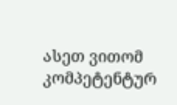ასეთ ვითომ კომპეტენტურ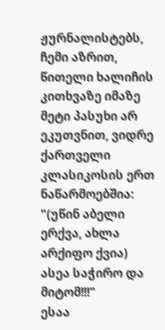ჟურნალისტებს, ჩემი აზრით, წითელი ხალიჩის კითხვაზე იმაზე მეტი პასუხი არ ეკუთვნით, ვიდრე ქართველი კლასიკოსის ერთ ნაწარმოებშია: "(უწინ აბელი ერქვა, ახლა არქიფო ქვია) ასეა საჭირო და მიტომ!!!"
ესაა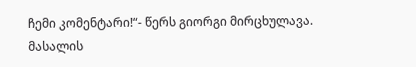ჩემი კომენტარი!“- წერს გიორგი მირცხულავა.
მასალის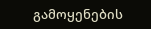გამოყენების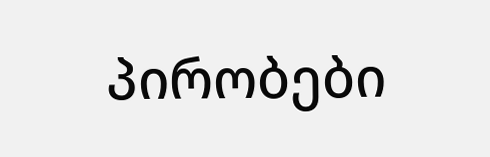პირობები